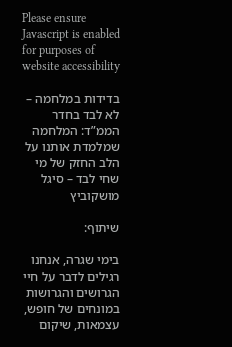Please ensure Javascript is enabled for purposes of website accessibility

בדידות במלחמה – לא לבד בחדר הממ”ד: המלחמה שמלמדת אותנו על הלב החזק של מי שחי לבד – סיגל מושקוביץ

שיתוף:

בימי שגרה, אנחנו רגילים לדבר על חיי הגרושים והגרושות במונחים של חופש,
עצמאות, שיקום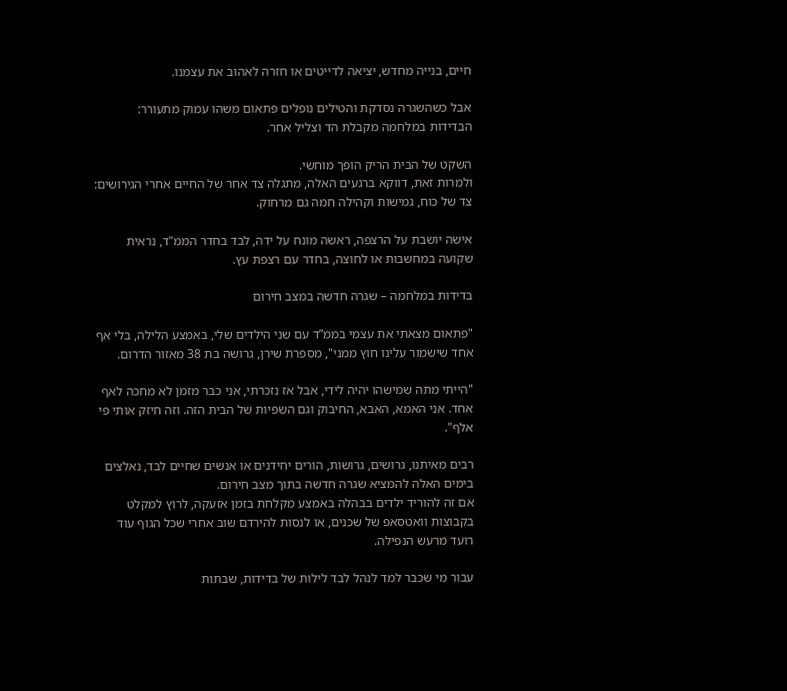חיים, בנייה מחדש, יציאה לדייטים או חזרה לאהוב את עצמנו.

אבל כשהשגרה נסדקת והטילים נופלים פתאום משהו עמוק מתעורר:
הבדידות במלחמה מקבלת הד וצליל אחר.

השקט של הבית הריק הופך מוחשי.
ולמרות זאת, דווקא ברגעים האלה, מתגלה צד אחר של החיים אחרי הגירושים:
צד של כוח, גמישות וקהילה חמה גם מרחוק.

אישה יושבת על הרצפה, ראשה מונח על ידה, לבד בחדר הממ"ד, נראית שקועה במחשבות או לחוצה, בחדר עם רצפת עץ.

בדידות במלחמה – שגרה חדשה במצב חירום

"פתאום מצאתי את עצמי בממ”ד עם שני הילדים שלי, באמצע הלילה, בלי אף אחד שישמור עלינו חוץ ממני", מספרת שירן, גרושה בת 38 מאזור הדרום.

"הייתי מתה שמישהו יהיה לידי, אבל אז נזכרתי, אני כבר מזמן לא מחכה לאף אחד. אני האמא, האבא, החיבוק וגם השפיות של הבית הזה. וזה חיזק אותי פי אלף".

רבים מאיתנו, גרושים, גרושות, הורים יחידנים או אנשים שחיים לבד, נאלצים בימים האלה להמציא שגרה חדשה בתוך מצב חירום.
אם זה להוריד ילדים בבהלה באמצע מקלחת בזמן אזעקה, לרוץ למקלט בקבוצות וואטסאפ של שכנים, או לנסות להירדם שוב אחרי שכל הגוף עוד רועד מרעש הנפילה.

עבור מי שכבר למד לנהל לבד לילות של בדידות, שבתות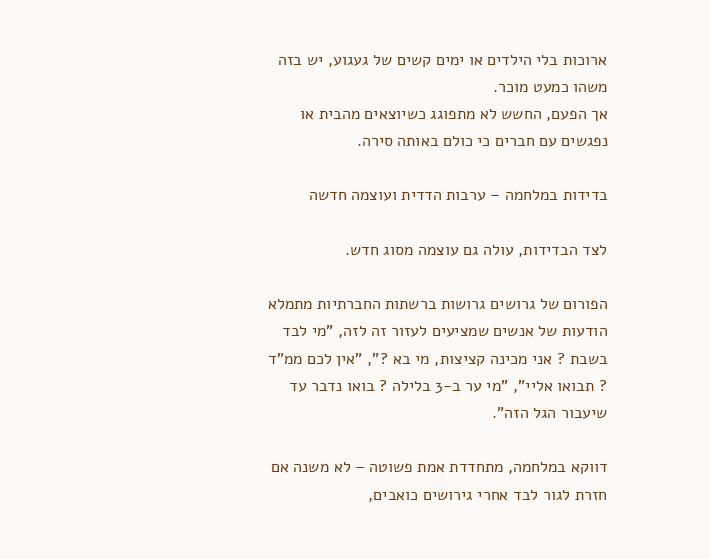ארוכות בלי הילדים או ימים קשים של געגוע, יש בזה משהו כמעט מוכר.
אך הפעם, החשש לא מתפוגג כשיוצאים מהבית או נפגשים עם חברים כי כולם באותה סירה.

בדידות במלחמה – ערבות הדדית ועוצמה חדשה

לצד הבדידות, עולה גם עוצמה מסוג חדש.

הפורום של גרושים גרושות ברשתות החברתיות מתמלא הודעות של אנשים שמציעים לעזור זה לזה, "מי לבד בשבת ? אני מכינה קציצות, מי בא ?", "אין לכם ממ”ד ? תבואו אליי", "מי ער ב-3 בלילה ? בואו נדבר עד שיעבור הגל הזה".

דווקא במלחמה, מתחדדת אמת פשוטה – לא משנה אם חזרת לגור לבד אחרי גירושים כואבים,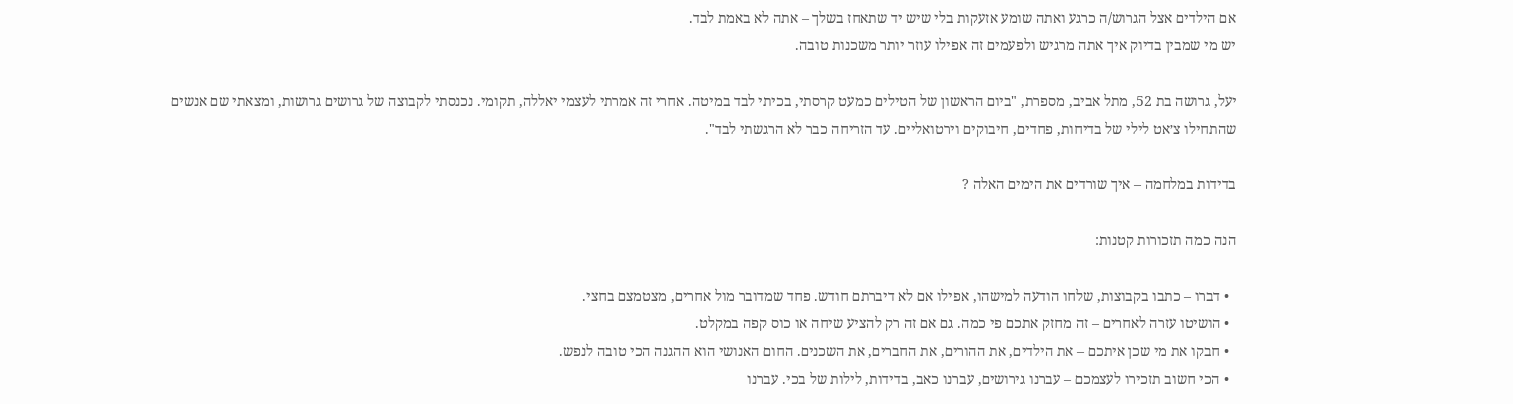אם הילדים אצל הגרוש/ה כרגע ואתה שומע אזעקות בלי שיש יד שתאחז בשלך – אתה לא באמת לבד.
יש מי שמבין בדיוק איך אתה מרגיש ולפעמים זה אפילו עוזר יותר משכנות טובה.

יעל, גרושה בת 52, מתל אביב, מספרת, "ביום הראשון של הטילים כמעט קרסתי, בכיתי לבד במיטה. אחרי זה אמרתי לעצמי יאללה, תקומי. נכנסתי לקבוצה של גרושים גרושות, ומצאתי שם אנשים שהתחילו צ׳אט לילי של בדיחות, פחדים, חיבוקים וירטואליים. עד הזריחה כבר לא הרגשתי לבד".

בדידות במלחמה – איך שורדים את הימים האלה ?

הנה כמה תזכורות קטנות:

  • דברו – כתבו בקבוצות, שלחו הודעה למישהו, אפילו אם לא דיברתם חודש. פחד שמדובר מול אחרים, מצטמצם בחצי.
  • הושיטו עזרה לאחרים – זה מחזק אתכם פי כמה. גם אם זה רק להציע שיחה או כוס קפה במקלט.
  • חבקו את מי שכן איתכם – את הילדים, את ההורים, את החברים, את השכנים. החום האנושי הוא ההגנה הכי טובה לנפש.
  • הכי חשוב תזכירו לעצמכם – עברנו גירושים, עברנו כאב, בדידות, לילות של בכי. עברנו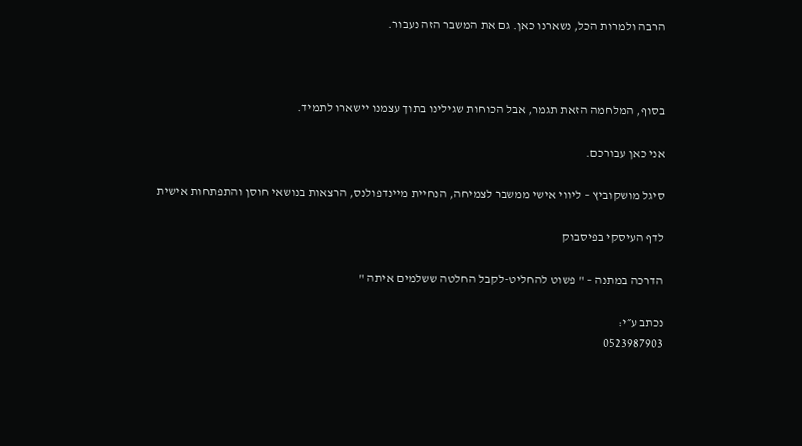הרבה ולמרות הכל, נשארנו כאן. גם את המשבר הזה נעבור.



בסוף, המלחמה הזאת תגמר, אבל הכוחות שגילינו בתוך עצמנו יישארו לתמיד.

אני כאן עבורכם.

סיגל מושקוביץ – ליווי אישי ממשבר לצמיחה, הנחיית מיינדפולנס, הרצאות בנושאי חוסן והתפתחות אישית

לדף העיסקי בפיסבוק

הדרכה במתנה – " פשוט להחליט-לקבל החלטה ששלמים איתה "

נכתב ע״י:
0523987903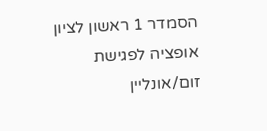הסמדר 1 ראשון לציון
אופציה לפגישת זום/אונליין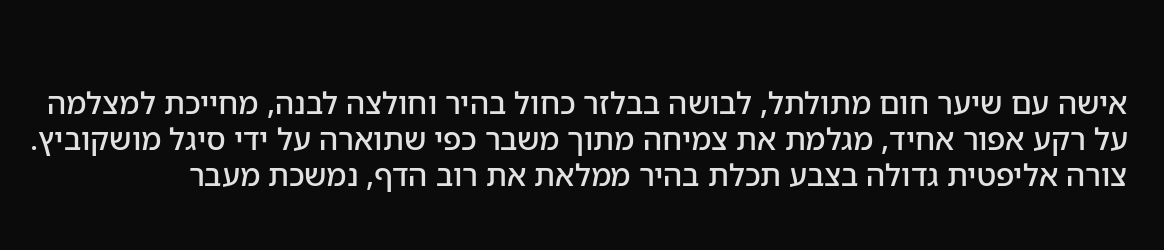אישה עם שיער חום מתולתל, לבושה בבלזר כחול בהיר וחולצה לבנה, מחייכת למצלמה על רקע אפור אחיד, מגלמת את צמיחה מתוך משבר כפי שתוארה על ידי סיגל מושקוביץ.
צורה אליפטית גדולה בצבע תכלת בהיר ממלאת את רוב הדף, נמשכת מעבר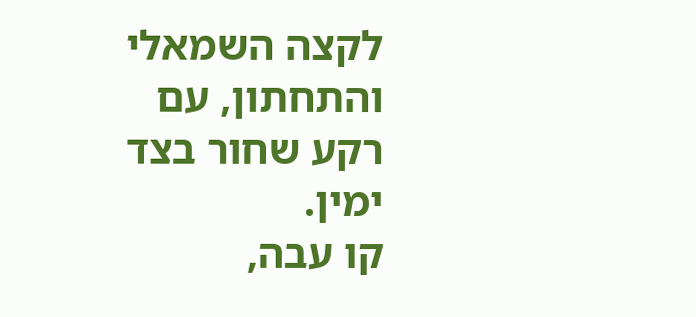לקצה השמאלי והתחתון, עם רקע שחור בצד ימין.
קו עבה,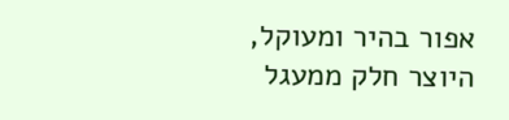אפור בהיר ומעוקל, היוצר חלק ממעגל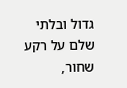גדול ובלתי שלם על רקע שחור,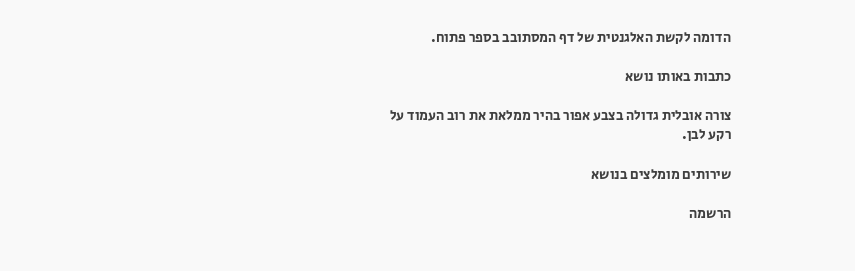הדומה לקשת האלגנטית של דף המסתובב בספר פתוח.

כתבות באותו נושא

צורה אובלית גדולה בצבע אפור בהיר ממלאת את רוב העמוד על רקע לבן.

שירותים מומלצים בנושא

הרשמה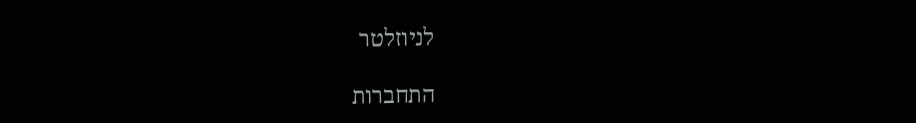לניוזלטר

התחברות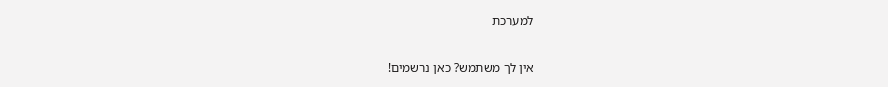למערכת

אין לך משתמש? כאן נרשמים!